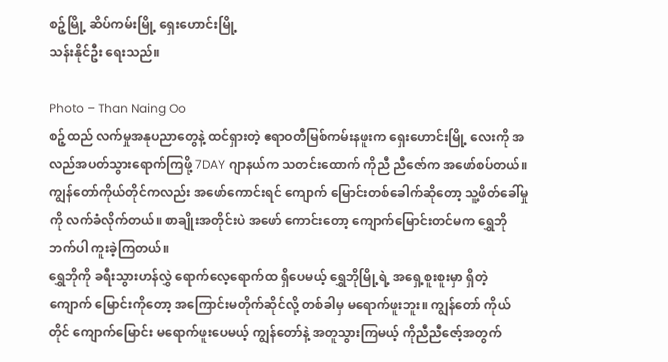စဉ့်မြို့ ဆိပ်ကမ်းမြို့ ရှေးဟောင်းမြို့
သန်းနိုင်ဦး ရေးသည်။

Photo – Than Naing Oo
စဉ့်ထည် လက်မှုအနုပညာတွေနဲ့ ထင်ရှားတဲ့ ဧရာဝတီမြစ်ကမ်းနဖူးက ရှေးဟောင်းမြို့ လေးကို အလည်အပတ်သွားရောက်ကြဖို့ 7DAY ဂျာနယ်က သတင်းထောက် ကိုညီ ညီဇော်က အဖော်စပ်တယ်။ ကျွန်တော်ကိုယ်တိုင်ကလည်း အဖော်ကောင်းရင် ကျောက် မြောင်းတစ်ခေါက်ဆိုတော့ သူ့ဖိတ်ခေါ်မှုကို လက်ခံလိုက်တယ်။ စာချိုးအတိုင်းပဲ အဖော် ကောင်းတော့ ကျောက်မြောင်းတင်မက ရွှေဘိုဘက်ပါ ကူးခဲ့ကြတယ်။
ရွှေဘိုကို ခရီးသွားဟန်လွှဲ ရောက်လေ့ရောက်ထ ရှိပေမယ့် ရွှေဘိုမြို့ရဲ့ အရှေ့စူးစူးမှာ ရှိတဲ့ ကျောက် မြောင်းကိုတော့ အကြောင်းမတိုက်ဆိုင်လို့ တစ်ခါမှ မရောက်ဖူးဘူး။ ကျွန်တော် ကိုယ်တိုင် ကျောက်မြောင်း မရောက်ဖူးပေမယ့် ကျွန်တော်နဲ့ အတူသွားကြမယ့် ကိုညီညီဇော့်အတွက်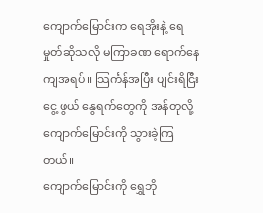ကျောက်မြောင်းက ရေအိုးနဲ့ ရေမှုတ်ဆိုသလို မကြာခဏ ရောက်နေကျအရပ်။ သြင်္ကန်အပြီး ပျင်းရိငြီးငွေ့ ဖွယ် နွေရက်တွေကို အန်တုလို့ ကျောက်မြောင်းကို သွားခဲ့ကြတယ်။
ကျောက်မြောင်းကို ရွှေဘို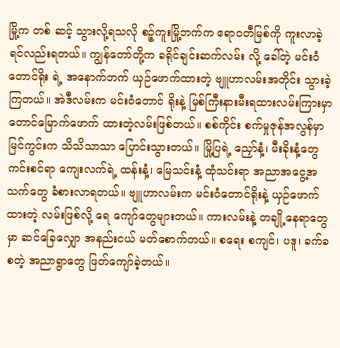မြို့က တစ် ဆင့် သွားလို့ရသလို စဉ့်ကူးမြို့ဘက်က ဧရာဝတီမြစ်ကို ကူးလာခဲ့ရင်လည်းရတယ်။ ကျွန်တော်တို့က ခရိုင်ချင်းဆက်လမ်း လို့ ခေါ်တဲ့ မင်းဝံတောင်ရိုး ရဲ့ အနောက်ဘက် ယှဉ်ဖောက်ထားတဲ့ ဗျူဟာလမ်းအတိုင်း သွားခဲ့ကြတယ်။ အဲဒီလမ်းက မင်းဝံတောင် ရိုးနဲ့ မြစ်ကြီးနားမီးရထားလမ်းကြားမှာ တောင်မြောက်ဖောက် ထားတဲ့လမ်းဖြစ်တယ်။ စစ်ကိုင်း စက်မှုဇုန်အလွန်မှာ မြင်ကွင်းက သိသိသာသာ ပြောင်းသွားတယ်။ မြို့ပြရဲ့ ညှော်နံ့၊ မီးခိုးနံ့တွေ ကင်းစင်ရာ ကျေးလက်ရဲ့ ထန်းနံ့၊ မြေသင်းနံ့ ထုံသင်းရာ အညာအငွေ့အသက်တွေ ခံစားလာရတယ်။ ဗျူဟာလမ်းက မင်းဝံတောင်ရိုးနဲ့ ယှဉ်ဖောက်ထားတဲ့ လမ်းဖြစ်လို့ ရေ ကျော်တွေများတယ်။ ကားလမ်းနဲ့ တချို့နေရာတွေမှာ ဆင်ခြေလျှော အနည်းငယ် မတ်စောက်တယ်။ စရေး စကျင်၊ ပဒူ၊ ခက်ခ စတဲ့ အညာရွာတွေ ဖြတ်ကျော်ခဲ့တယ်။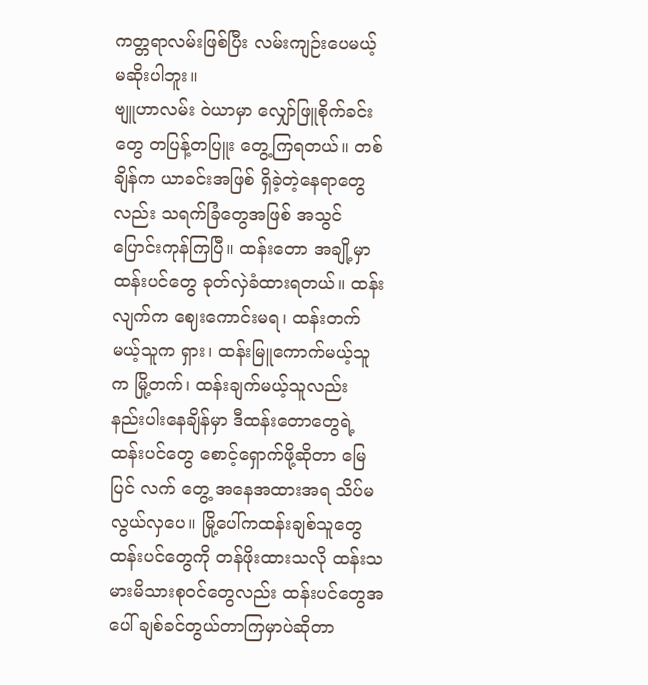ကတ္တရာလမ်းဖြစ်ပြီး လမ်းကျဉ်းပေမယ့် မဆိုးပါဘူး။
ဗျူဟာလမ်း ဝဲယာမှာ လျှော်ဖြူစိုက်ခင်းတွေ တပြန့်တပြူး တွေ့ကြရတယ်။ တစ်ချိန်က ယာခင်းအဖြစ် ရှိခဲ့တဲ့နေရာတွေ လည်း သရက်ခြံတွေအဖြစ် အသွင်ပြောင်းကုန်ကြပြီ။ ထန်းတော အချို့မှာ ထန်းပင်တွေ ခုတ်လှဲခံထားရတယ်။ ထန်းလျက်က ဈေးကောင်းမရ၊ ထန်းတက်မယ့်သူက ရှား၊ ထန်းမြူကောက်မယ့်သူက မြို့တက်၊ ထန်းချက်မယ့်သူလည်း နည်းပါးနေချိန်မှာ ဒီထန်းတောတွေရဲ့ ထန်းပင်တွေ စောင့်ရှောက်ဖို့ဆိုတာ မြေပြင် လက် တွေ့ အနေအထားအရ သိပ်မလွယ်လှပေ။ မြို့ပေါ်ကထန်းချစ်သူတွေ ထန်းပင်တွေကို တန်ဖိုးထားသလို ထန်းသမားမိသားစုဝင်တွေလည်း ထန်းပင်တွေအပေါ် ချစ်ခင်တွယ်တာကြမှာပဲဆိုတာ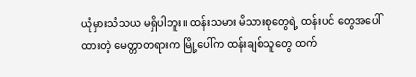ယုံမှားသံသယ မရှိပါဘူး။ ထန်းသမား မိသားစုတွေရဲ့ ထန်းပင် တွေအပေါ် ထားတဲ့ မေတ္တာတရားက မြို့ပေါ်က ထန်းချစ်သူတွေ ထက်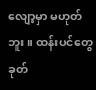လျော့မှာ မဟုတ်ဘူး။ ထန်းပင်တွေ ခုတ်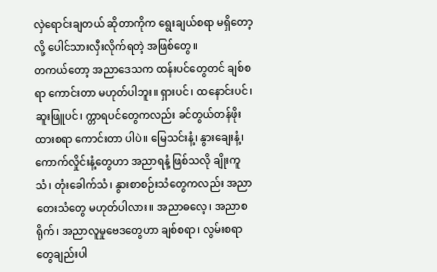လှဲရောင်းချတယ် ဆိုတာကိုက ရွေးချယ်စရာ မရှိတော့လို့ ပေါင်သားလှီးလိုက်ရတဲ့ အဖြစ်တွေ။
တကယ်တော့ အညာဒေသက ထန်းပင်တွေတင် ချစ်စရာ ကောင်းတာ မဟုတ်ပါဘူး။ ရှားပင်၊ ထနောင်းပင်၊ ဆူးဖြူပင်၊ က္တာရပင်တွေကလည်း ခင်တွယ်တန်ဖိုးထားစရာ ကောင်းတာ ပါပဲ။ မြေသင်းနံ့၊ နွားချေးနံ့၊ ကောက်လှိုင်းနံ့တွေဟာ အညာရနံ့ ဖြစ်သလို ချိုးကူသံ၊ တုံးခေါက်သံ၊ နွားစာစဉ်းသံတွေကလည်း အညာတေးသံတွေ မဟုတ်ပါလား။ အညာဓလေ့၊ အညာစရိုက်၊ အညာလူမှုဗေဒတွေဟာ ချစ်စရာ၊ လွမ်းစရာတွေချည်းပါ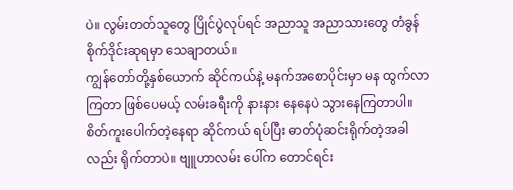ပဲ။ လွမ်းတတ်သူတွေ ပြိုင်ပွဲလုပ်ရင် အညာသူ အညာသားတွေ တံခွန်စိုက်ဒိုင်းဆုရမှာ သေချာတယ်။
ကျွန်တော်တို့နှစ်ယောက် ဆိုင်ကယ်နဲ့ မနက်အစောပိုင်းမှာ မန ထွက်လာကြတာ ဖြစ်ပေမယ့် လမ်းခရီးကို နားနား နေနေပဲ သွားနေကြတာပါ။ စိတ်ကူးပေါက်တဲ့နေရာ ဆိုင်ကယ် ရပ်ပြီး ဓာတ်ပုံဆင်းရိုက်တဲ့အခါလည်း ရိုက်တာပဲ။ ဗျူဟာလမ်း ပေါ်က တောင်ရင်း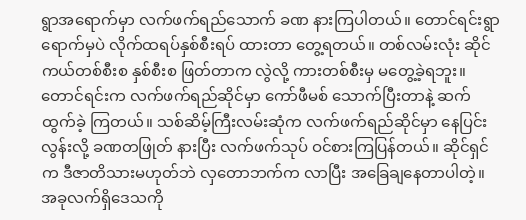ရွာအရောက်မှာ လက်ဖက်ရည်သောက် ခဏ နားကြပါတယ်။ တောင်ရင်းရွာရောက်မှပဲ လိုက်ထရပ်နှစ်စီးရပ် ထားတာ တွေ့ရတယ်။ တစ်လမ်းလုံး ဆိုင်ကယ်တစ်စီးစ နှစ်စီးစ ဖြတ်တာက လွဲလို့ ကားတစ်စီးမှ မတွေ့ခဲ့ရဘူး။ တောင်ရင်းက လက်ဖက်ရည်ဆိုင်မှာ ကော်ဖီမစ် သောက်ပြီးတာနဲ့ ဆက်ထွက်ခဲ့ ကြတယ်။ သစ်ဆိမ့်ကြီးလမ်းဆုံက လက်ဖက်ရည်ဆိုင်မှာ နေပြင်း လွန်းလို့ ခဏတဖြုတ် နားပြီး လက်ဖက်သုပ် ဝင်စားကြပြန်တယ်။ ဆိုင်ရှင်က ဒီဇာတိသားမဟုတ်ဘဲ လှတောဘက်က လာပြီး အခြေချနေတာပါတဲ့။ အခုလက်ရှိဒေသကို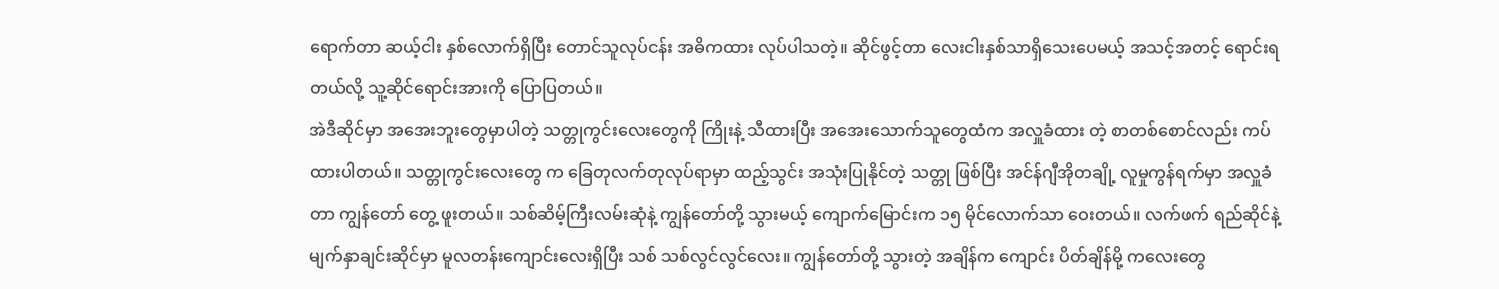ရောက်တာ ဆယ့်ငါး နှစ်လောက်ရှိပြီး တောင်သူလုပ်ငန်း အဓိကထား လုပ်ပါသတဲ့။ ဆိုင်ဖွင့်တာ လေးငါးနှစ်သာရှိသေးပေမယ့် အသင့်အတင့် ရောင်းရတယ်လို့ သူ့ဆိုင်ရောင်းအားကို ပြောပြတယ်။
အဲဒီဆိုင်မှာ အအေးဘူးတွေမှာပါတဲ့ သတ္တုကွင်းလေးတွေကို ကြိုးနဲ့ သီထားပြီး အအေးသောက်သူတွေထံက အလှူခံထား တဲ့ စာတစ်စောင်လည်း ကပ်ထားပါတယ်။ သတ္တုကွင်းလေးတွေ က ခြေတုလက်တုလုပ်ရာမှာ ထည့်သွင်း အသုံးပြုနိုင်တဲ့ သတ္တု ဖြစ်ပြီး အင်န်ဂျီအိုတချို့ လူမှုကွန်ရက်မှာ အလှူခံတာ ကျွန်တော် တွေ့ ဖူးတယ်။ သစ်ဆိမ့်ကြီးလမ်းဆုံနဲ့ ကျွန်တော်တို့ သွားမယ့် ကျောက်မြောင်းက ၁၅ မိုင်လောက်သာ ဝေးတယ်။ လက်ဖက် ရည်ဆိုင်နဲ့ မျက်နှာချင်းဆိုင်မှာ မူလတန်းကျောင်းလေးရှိပြီး သစ် သစ်လွင်လွင်လေး။ ကျွန်တော်တို့ သွားတဲ့ အချိန်က ကျောင်း ပိတ်ချိန်မို့ ကလေးတွေ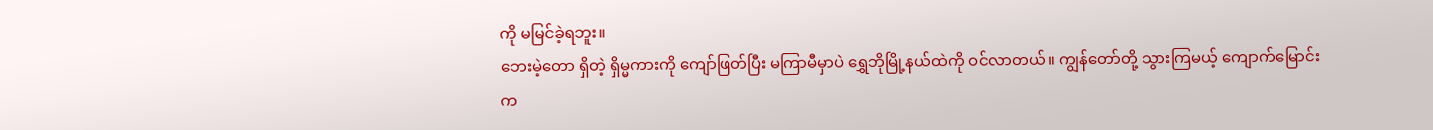ကို မမြင်ခဲ့ရဘူး။
ဘေးမဲ့တော ရှိတဲ့ ရှိမ္မကားကို ကျော်ဖြတ်ပြီး မကြာမီမှာပဲ ရွှေဘိုမြို့နယ်ထဲကို ဝင်လာတယ်။ ကျွန်တော်တို့ သွားကြမယ့် ကျောက်မြောင်းက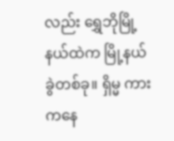လည်း ရွှေဘိုမြို့နယ်ထဲက မြို့နယ်ခွဲတစ်ခု။ ရှိမ္မ ကားကနေ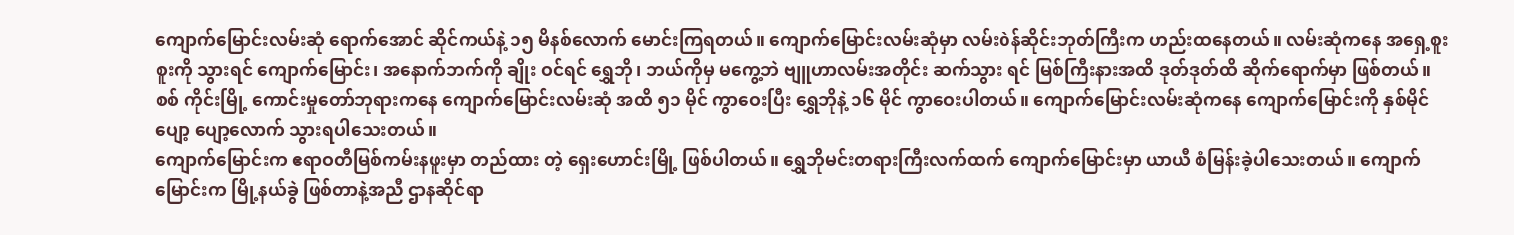ကျောက်မြောင်းလမ်းဆုံ ရောက်အောင် ဆိုင်ကယ်နဲ့ ၁၅ မိနစ်လောက် မောင်းကြရတယ်။ ကျောက်မြောင်းလမ်းဆုံမှာ လမ်းòန်ဆိုင်းဘုတ်ကြီးက ဟည်းထနေတယ်။ လမ်းဆုံကနေ အရှေ့စူးစူးကို သွားရင် ကျောက်မြောင်း၊ အနောက်ဘက်ကို ချိုး ဝင်ရင် ရွှေဘို၊ ဘယ်ကိုမှ မကွေ့ဘဲ ဗျူဟာလမ်းအတိုင်း ဆက်သွား ရင် မြစ်ကြီးနားအထိ ဒုတ်ဒုတ်ထိ ဆိုက်ရောက်မှာ ဖြစ်တယ်။ စစ် ကိုင်းမြို့ ကောင်းမှုတော်ဘုရားကနေ ကျောက်မြောင်းလမ်းဆုံ အထိ ၅၁ မိုင် ကွာဝေးပြီး ရွှေဘိုနဲ့ ၁၆ မိုင် ကွာဝေးပါတယ်။ ကျောက်မြောင်းလမ်းဆုံကနေ ကျောက်မြောင်းကို နှစ်မိုင်ပျော့ ပျော့လောက် သွားရပါသေးတယ်။
ကျောက်မြောင်းက ဧရာဝတီမြစ်ကမ်းနဖူးမှာ တည်ထား တဲ့ ရှေးဟောင်းမြို့ ဖြစ်ပါတယ်။ ရွှေဘိုမင်းတရားကြီးလက်ထက် ကျောက်မြောင်းမှာ ယာယီ စံမြန်းခဲ့ပါသေးတယ်။ ကျောက် မြောင်းက မြို့နယ်ခွဲ ဖြစ်တာနဲ့အညီ ဌာနဆိုင်ရာ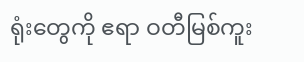ရုံးတွေကို ဧရာ ဝတီမြစ်ကူး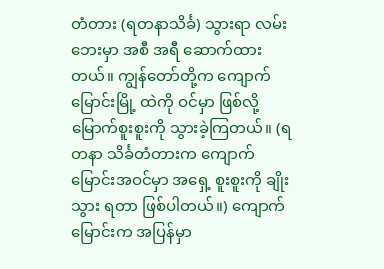တံတား (ရတနာသိင်္ခ) သွားရာ လမ်းဘေးမှာ အစီ အရီ ဆောက်ထားတယ်။ ကျွန်တော်တို့က ကျောက်မြောင်းမြို့ ထဲကို ဝင်မှာ ဖြစ်လို့ မြောက်စူးစူးကို သွားခဲ့ကြတယ်။ (ရတနာ သိင်္ခတံတားက ကျောက်မြောင်းအဝင်မှာ အရှေ့ စူးစူးကို ချိုးသွား ရတာ ဖြစ်ပါတယ်။) ကျောက်မြောင်းက အပြန်မှာ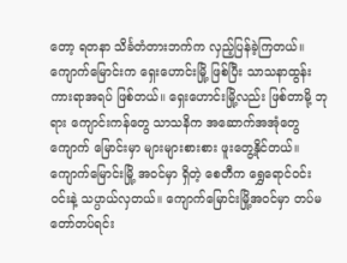တော့ ရတနာ သိင်္ခတံတားဘက်က လှည့်ပြန်ခဲ့ကြတယ်။
ကျောက်မြောင်းက ရှေးဟောင်းမြို့ ဖြစ်ပြီး သာသနာထွန်း ကားရာအရပ် ဖြစ်တယ်။ ရှေးဟောင်းမြို့လည်း ဖြစ်တာမို့ ဘုရား ကျောင်းကန်တွေ သာသနိက အဆောက်အအုံတွေ ကျောက် မြောင်းမှာ များများစားစား ဖူးတွေ့နိုင်တယ်။ ကျောက်မြောင်းမြို့ အဝင်မှာ ရှိတဲ့ စေတီက ရွှေရောင်ဝင်းဝင်းနဲ့ သပ္ပာယ်လှတယ်။ ကျောက်မြောင်းမြို့အဝင်မှာ တပ်မတော်တပ်ရင်း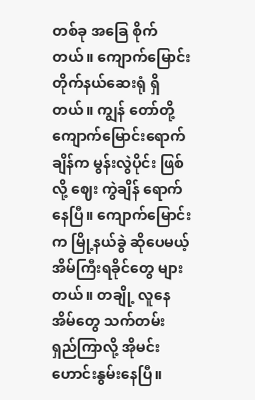တစ်ခု အခြေ စိုက်တယ်။ ကျောက်မြောင်း တိုက်နယ်ဆေးရုံ ရှိတယ်။ ကျွန် တော်တို့ ကျောက်မြောင်းရောက်ချိန်က မွန်းလွဲပိုင်း ဖြစ်လို့ ဈေး ကွဲချိန် ရောက်နေပြီ။ ကျောက်မြောင်းက မြို့နယ်ခွဲ ဆိုပေမယ့် အိမ်ကြီးရခိုင်တွေ များတယ်။ တချို့ လူနေအိမ်တွေ သက်တမ်း ရှည်ကြာလို့ အိုမင်းဟောင်းနွမ်းနေပြီ။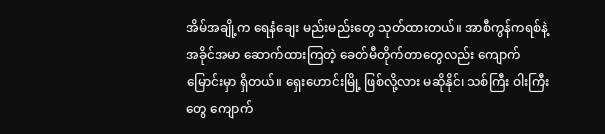အိမ်အချို့က ရေနံချေး မည်းမည်းတွေ သုတ်ထားတယ်။ အာစီကွန်ကရစ်နဲ့ အခိုင်အမာ ဆောက်ထားကြတဲ့ ခေတ်မီတိုက်တာတွေလည်း ကျောက် မြောင်းမှာ ရှိတယ်။ ရှေးဟောင်းမြို့ ဖြစ်လို့လား မဆိုနိုင်၊ သစ်ကြီး ဝါးကြီးတွေ ကျောက်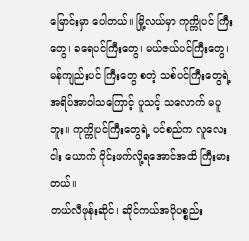မြောင်းမှာ ပေါတယ်။ မြို့လယ်မှာ ကုက္ကိုပင် ကြီးတွေ၊ ခရေပင်ကြီးတွေ၊ မယ်ဇယ်ပင်ကြီးတွေ၊ မန်ကျည်းပင် ကြီးတွေ စတဲ့ သစ်ပင်ကြီးတွေရဲ့ အရိပ်အာဝါသကြောင့် ပူသင့် သလောက် မပူဘူး။ ကုက္ကိုပင်ကြီးတွေရဲ့ ပင်စည်က လူလေးငါး ယောက် ဝိုင်းဖက်လို့ရအောင်အထိ ကြီးမားတယ်။
တယ်လီဖုန်းဆိုင်၊ ဆိုင်ကယ်အပိုပစ္စည်း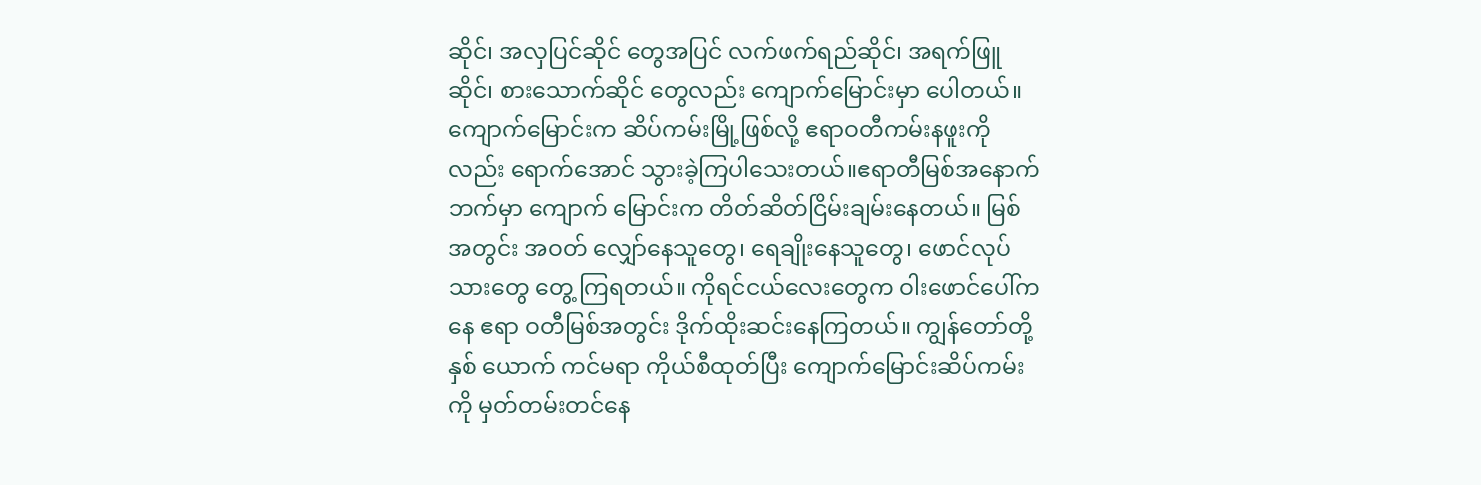ဆိုင်၊ အလှပြင်ဆိုင် တွေအပြင် လက်ဖက်ရည်ဆိုင်၊ အရက်ဖြူဆိုင်၊ စားသောက်ဆိုင် တွေလည်း ကျောက်မြောင်းမှာ ပေါတယ်။ ကျောက်မြောင်းက ဆိပ်ကမ်းမြို့ဖြစ်လို့ ဧရာဝတီကမ်းနဖူးကိုလည်း ရောက်အောင် သွားခဲ့ကြပါသေးတယ်။ဧရာတီမြစ်အနောက် ဘက်မှာ ကျောက် မြောင်းက တိတ်ဆိတ်ငြိမ်းချမ်းနေတယ်။ မြစ်အတွင်း အဝတ် လျှော်နေသူတွေ၊ ရေချိုးနေသူတွေ၊ ဖောင်လုပ်သားတွေ တွေ့ ကြရတယ်။ ကိုရင်ငယ်လေးတွေက ဝါးဖောင်ပေါ်ကနေ ဧရာ ဝတီမြစ်အတွင်း ဒိုက်ထိုးဆင်းနေကြတယ်။ ကျွန်တော်တို့နှစ် ယောက် ကင်မရာ ကိုယ်စီထုတ်ပြီး ကျောက်မြောင်းဆိပ်ကမ်းကို မှတ်တမ်းတင်နေ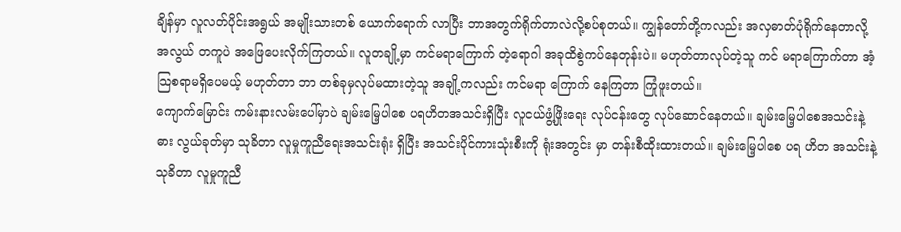ချိန်မှာ လူလတ်ပိုင်းအရွယ် အမျိုးသားတစ် ယောက်ရောက် လာပြီး ဘာအတွက်ရိုက်တာလဲလို့စပ်စုတယ်။ ကျွန်တော်တို့ကလည်း အလှဓာတ်ပုံရိုက်နေတာလို့ အလွယ် တကူပဲ အဖြေပေးလိုက်ကြတယ်။ လူတချို့မှာ ကင်မရာကြောက် တဲ့ရောဂါ အခုထိစွဲကပ်နေတုန်းပဲ။ မဟုတ်တာလုပ်တဲ့သူ ကင် မရာကြောက်တာ အံ့သြစရာမရှိပေမယ့် မဟုတ်တာ ဘာ တစ်ခုမှလုပ်မထားတဲ့သူ အချို့ကလည်း ကင်မရာ ကြောက် နေကြတာ ကြုံဖူးတယ်။
ကျောက်မြောင်း ကမ်းနားလမ်းပေါ်မှာပဲ ချမ်းမြေ့ပါစေ ပရဟိတအသင်းရှိပြီး လူငယ်ဖွံ့ဖြိုးရေး လုပ်ငန်းတွေ လုပ်ဆောင်နေတယ်။ ချမ်းမြေ့ပါစေအသင်းနဲ့ ဓား လွယ်ခုတ်မှာ သုခိတာ လူမှုကူညီရေးအသင်းရုံး ရှိပြီး အသင်းပိုင်ကားသုံးစီးကို ရုံးအတွင်း မှာ တန်းစီထိုးထားတယ်။ ချမ်းမြေ့ပါစေ ပရ ဟိတ အသင်းနဲ့ သုခိတာ လူမှုကူညီ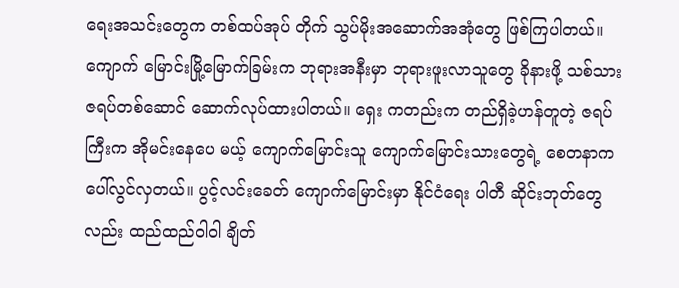ရေးအသင်းတွေက တစ်ထပ်အုပ် တိုက် သွပ်မိုးအဆောက်အအုံတွေ ဖြစ်ကြပါတယ်။ ကျောက် မြောင်းမြို့မြောက်ခြမ်းက ဘုရားအနီးမှာ ဘုရားဖူးလာသူတွေ ခိုနားဖို့ သစ်သားဇရပ်တစ်ဆောင် ဆောက်လုပ်ထားပါတယ်။ ရှေး ကတည်းက တည်ရှိခဲ့ဟန်တူတဲ့ ဇရပ်ကြီးက အိုမင်းနေပေ မယ့် ကျောက်မြောင်းသူ ကျောက်မြောင်းသားတွေရဲ့ စေတနာက ပေါ်လွင်လှတယ်။ ပွင့်လင်းခေတ် ကျောက်မြောင်းမှာ နိုင်ငံရေး ပါတီ ဆိုင်းဘုတ်တွေလည်း ထည်ထည်ဝါဝါ ချိတ်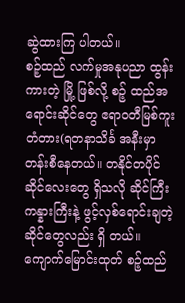ဆွဲထားကြ ပါတယ်။
စဉ့်ထည် လက်မှုအနုပညာ ထွန်းကားတဲ့ မြို့ ဖြစ်လို့ စဉ့် ထည်အရောင်းဆိုင်တွေ ဧရာဝတီမြစ်ကူးတံတား(ရတနာသိင်္ခ အနီးမှာ တန်းစီနေတယ်။ တနိုင်တပိုင် ဆိုင်လေးတွေ ရှိသလို ဆိုင်ကြီးကန္နားကြီးနဲ့ ဖွင့်လှစ်ရောင်းချတဲ့ ဆိုင်တွေလည်း ရှိ တယ်။ ကျောက်မြောင်းထုတ် စဉ့်ထည်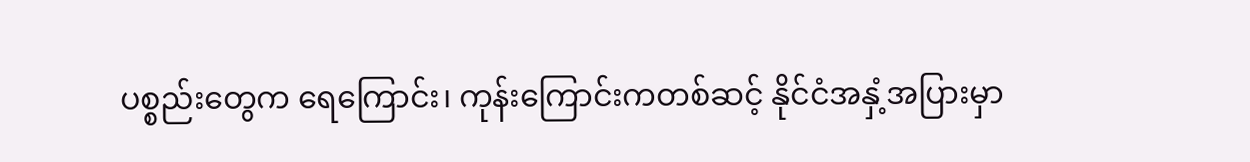ပစ္စည်းတွေက ရေကြောင်း၊ ကုန်းကြောင်းကတစ်ဆင့် နိုင်ငံအနှံ့အပြားမှာ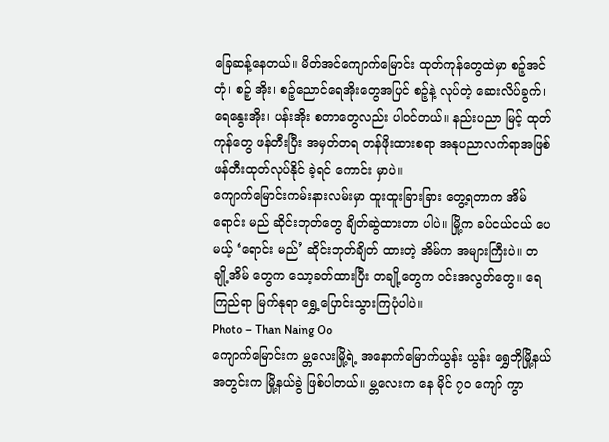ခြေဆန့်နေတယ်။ မိတ်အင်ကျောက်မြောင်း ထုတ်ကုန်တွေထဲမှာ စဉ့်အင်တုံ၊ စဉ့် အိုး၊ စဉ့်ညောင်ရေအိုးတွေအပြင် စဉ့်နဲ့ လုပ်တဲ့ ဆေးလိပ်ခွက်၊ ရေနွေးအိုး၊ ပန်းအိုး စတာတွေလည်း ပါဝင်တယ်။ နည်းပညာ မြင့် ထုတ်ကုန်တွေ ဖန်တီးပြီး အမှတ်တရ တန်ဖိုးထားစရာ အနုပညာလက်ရာအဖြစ် ဖန်တီးထုတ်လုပ်နိုင် ခဲ့ရင် ကောင်း မှာပဲ။
ကျောက်မြောင်းကမ်းနားလမ်းမှာ ထူးထူးခြားခြား တွေ့ရတာက အိမ်ရောင်း မည် ဆိုင်းဘုတ်တွေ ချိတ်ဆွဲထားတာ ပါပဲ။ မြို့က ခပ်ငယ်ငယ် ပေမယ့် ‘ရောင်း မည်’ ဆိုင်းဘုတ်ချိတ် ထားတဲ့ အိမ်က အများကြီးပဲ။ တချို့အိမ် တွေက သော့ခတ်ထားပြီး တချို့တွေက ဝင်းအလွတ်တွေ။ ရေ ကြည်ရာ မြက်နုရာ ရွှေ့ပြောင်းသွားကြပုံပါပဲ။
Photo – Than Naing Oo
ကျောက်မြောင်းက မ္တလေးမြို့ရဲ့ အနောက်မြောက်ယွန်း ယွန်း ရွှေဘိုမြို့နယ်အတွင်းက မြို့နယ်ခွဲ ဖြစ်ပါတယ်။ မ္တလေးက နေ မိုင် ၇ဝ ကျော် ကွာ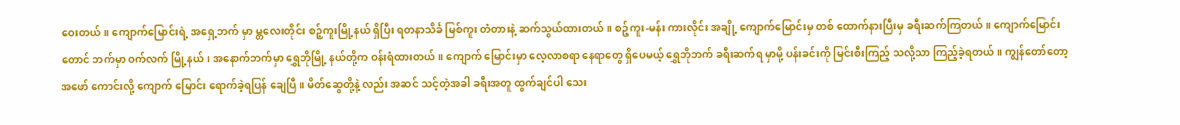ဝေးတယ်။ ကျောက်မြောင်းရဲ့ အရှေ့ဘက် မှာ မ္တလေးတိုင်း စဉ့်ကူးမြို့နယ် ရှိပြီး ရတနာသိင်္ခ မြစ်ကူး တံတားနဲ့ ဆက်သွယ်ထားတယ်။ စဉ့်ကူး-မန်း ကားလိုင်း အချို့ ကျောက်မြောင်းမှ တစ် ထောက်နားပြီးမှ ခရီးဆက်ကြတယ်။ ကျောက်မြောင်းတောင် ဘက်မှာ ဝက်လက် မြို့နယ်၊ အနောက်ဘက်မှာ ရွှေဘိုမြို့ နယ်တို့က ဝန်းရံထားတယ်။ ကျောက် မြောင်းမှာ လေ့လာစရာ နေရာတွေ ရှိပေမယ့် ရွှေဘိုဘက် ခရီးဆက်ရ မှာမို့ ပန်းခင်းကို မြင်းစီးကြည့် သလို့သာ ကြည့်ခဲ့ရတယ်။ ကျွန်တော်တော့ အဖော် ကောင်းလို့ ကျောက် မြောင်း ရောက်ခဲ့ရပြန် ချေပြီ။ မိတ်ဆွေတို့နဲ့ လည်း အဆင် သင့်တဲ့အခါ ခရီးအတူ ထွက်ချင်ပါ သေး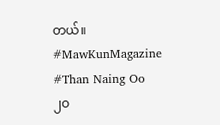တယ်။
#MawKunMagazine
#Than Naing Oo
၂ဝ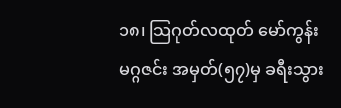၁၈၊ သြဂုတ်လထုတ် မော်ကွန်းမဂ္ဂဇင်း အမှတ်(၅၇)မှ ခရီးသွား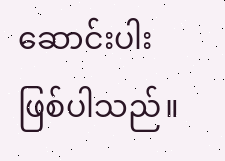ဆောင်းပါး ဖြစ်ပါသည်။